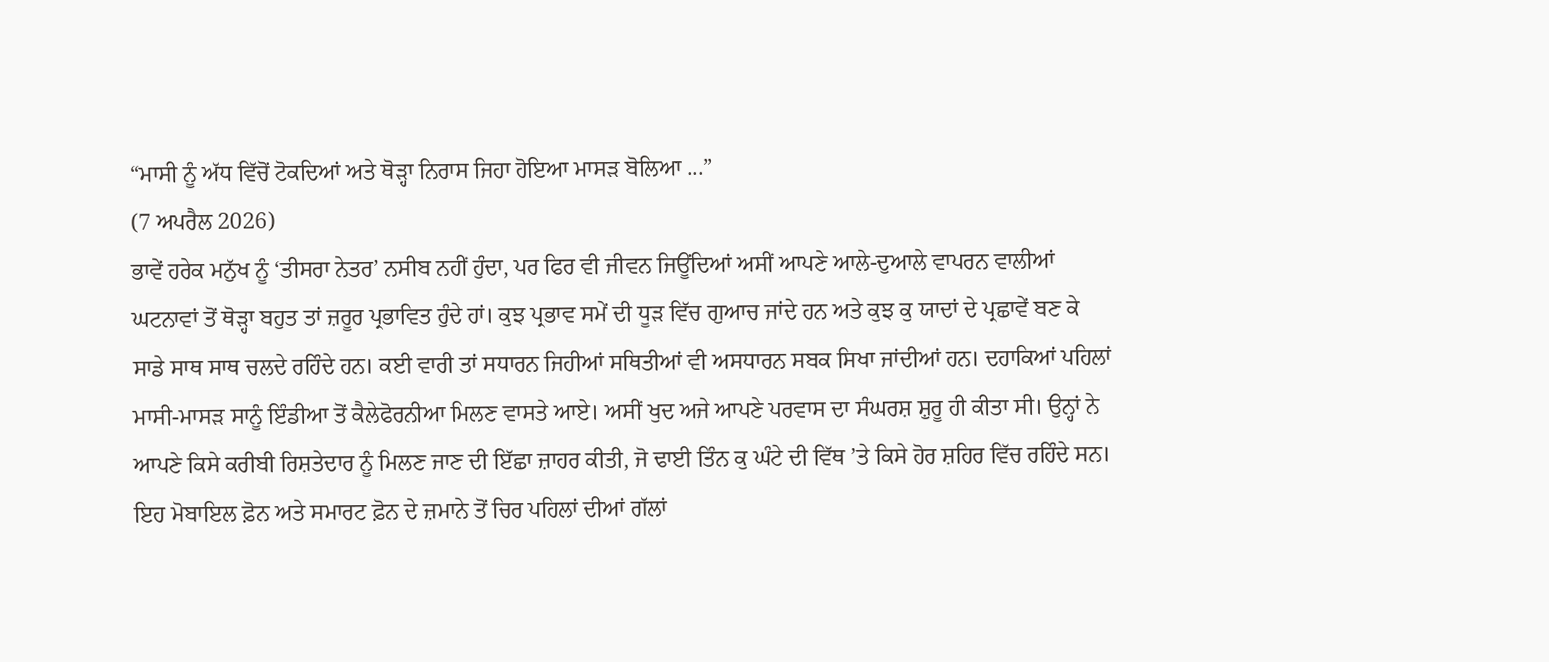“ਮਾਸੀ ਨੂੰ ਅੱਧ ਵਿੱਚੋਂ ਟੋਕਦਿਆਂ ਅਤੇ ਥੋੜ੍ਹਾ ਨਿਰਾਸ ਜਿਹਾ ਹੋਇਆ ਮਾਸੜ ਬੋਲਿਆ ...”
(7 ਅਪਰੈਲ 2026)
ਭਾਵੇਂ ਹਰੇਕ ਮਨੁੱਖ ਨੂੰ ‘ਤੀਸਰਾ ਨੇਤਰ’ ਨਸੀਬ ਨਹੀਂ ਹੁੰਦਾ, ਪਰ ਫਿਰ ਵੀ ਜੀਵਨ ਜਿਊਂਦਿਆਂ ਅਸੀਂ ਆਪਣੇ ਆਲੇ-ਦੁਆਲੇ ਵਾਪਰਨ ਵਾਲੀਆਂ ਘਟਨਾਵਾਂ ਤੋਂ ਥੋੜ੍ਹਾ ਬਹੁਤ ਤਾਂ ਜ਼ਰੂਰ ਪ੍ਰਭਾਵਿਤ ਹੁੰਦੇ ਹਾਂ। ਕੁਝ ਪ੍ਰਭਾਵ ਸਮੇਂ ਦੀ ਧੂੜ ਵਿੱਚ ਗੁਆਚ ਜਾਂਦੇ ਹਨ ਅਤੇ ਕੁਝ ਕੁ ਯਾਦਾਂ ਦੇ ਪ੍ਰਛਾਵੇਂ ਬਣ ਕੇ ਸਾਡੇ ਸਾਥ ਸਾਥ ਚਲਦੇ ਰਹਿੰਦੇ ਹਨ। ਕਈ ਵਾਰੀ ਤਾਂ ਸਧਾਰਨ ਜਿਹੀਆਂ ਸਥਿਤੀਆਂ ਵੀ ਅਸਧਾਰਨ ਸਬਕ ਸਿਖਾ ਜਾਂਦੀਆਂ ਹਨ। ਦਹਾਕਿਆਂ ਪਹਿਲਾਂ ਮਾਸੀ-ਮਾਸੜ ਸਾਨੂੰ ਇੰਡੀਆ ਤੋਂ ਕੈਲੇਫੋਰਨੀਆ ਮਿਲਣ ਵਾਸਤੇ ਆਏ। ਅਸੀਂ ਖੁਦ ਅਜੇ ਆਪਣੇ ਪਰਵਾਸ ਦਾ ਸੰਘਰਸ਼ ਸ਼ੁਰੂ ਹੀ ਕੀਤਾ ਸੀ। ਉਨ੍ਹਾਂ ਨੇ ਆਪਣੇ ਕਿਸੇ ਕਰੀਬੀ ਰਿਸ਼ਤੇਦਾਰ ਨੂੰ ਮਿਲਣ ਜਾਣ ਦੀ ਇੱਛਾ ਜ਼ਾਹਰ ਕੀਤੀ, ਜੋ ਢਾਈ ਤਿੰਨ ਕੁ ਘੰਟੇ ਦੀ ਵਿੱਥ ’ਤੇ ਕਿਸੇ ਹੋਰ ਸ਼ਹਿਰ ਵਿੱਚ ਰਹਿੰਦੇ ਸਨ। ਇਹ ਮੋਬਾਇਲ ਫ਼ੋਨ ਅਤੇ ਸਮਾਰਟ ਫ਼ੋਨ ਦੇ ਜ਼ਮਾਨੇ ਤੋਂ ਚਿਰ ਪਹਿਲਾਂ ਦੀਆਂ ਗੱਲਾਂ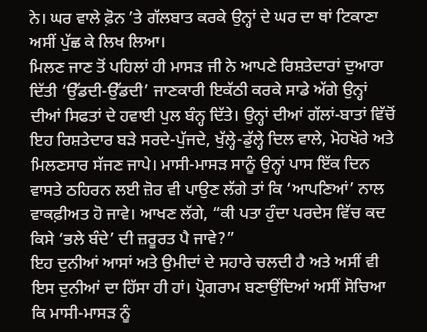ਨੇ। ਘਰ ਵਾਲੇ ਫ਼ੋਨ ’ਤੇ ਗੱਲਬਾਤ ਕਰਕੇ ਉਨ੍ਹਾਂ ਦੇ ਘਰ ਦਾ ਥਾਂ ਟਿਕਾਣਾ ਅਸੀਂ ਪੁੱਛ ਕੇ ਲਿਖ ਲਿਆ।
ਮਿਲਣ ਜਾਣ ਤੋਂ ਪਹਿਲਾਂ ਹੀ ਮਾਸੜ ਜੀ ਨੇ ਆਪਣੇ ਰਿਸ਼ਤੇਦਾਰਾਂ ਦੁਆਰਾ ਦਿੱਤੀ ‘ਉੱਡਦੀ-ਉੱਡਦੀ’ ਜਾਣਕਾਰੀ ਇਕੱਠੀ ਕਰਕੇ ਸਾਡੇ ਅੱਗੇ ਉਨ੍ਹਾਂ ਦੀਆਂ ਸਿਫਤਾਂ ਦੇ ਹਵਾਈ ਪੁਲ ਬੰਨ੍ਹ ਦਿੱਤੇ। ਉਨ੍ਹਾਂ ਦੀਆਂ ਗੱਲਾਂ-ਬਾਤਾਂ ਵਿੱਚੋਂ ਇਹ ਰਿਸ਼ਤੇਦਾਰ ਬੜੇ ਸਰਦੇ-ਪੁੱਜਦੇ, ਖੁੱਲ੍ਹੇ-ਡੁੱਲ੍ਹੇ ਦਿਲ ਵਾਲੇ, ਮੋਹਖੋਰੇ ਅਤੇ ਮਿਲਣਸਾਰ ਸੱਜਣ ਜਾਪੇ। ਮਾਸੀ-ਮਾਸੜ ਸਾਨੂੰ ਉਨ੍ਹਾਂ ਪਾਸ ਇੱਕ ਦਿਨ ਵਾਸਤੇ ਠਹਿਰਨ ਲਈ ਜ਼ੋਰ ਵੀ ਪਾਉਣ ਲੱਗੇ ਤਾਂ ਕਿ ‘ਆਪਣਿਆਂ’ ਨਾਲ ਵਾਕਫ਼ੀਅਤ ਹੋ ਜਾਵੇ। ਆਖਣ ਲੱਗੇ, “ਕੀ ਪਤਾ ਹੁੰਦਾ ਪਰਦੇਸ ਵਿੱਚ ਕਦ ਕਿਸੇ ‘ਭਲੇ ਬੰਦੇ’ ਦੀ ਜ਼ਰੂਰਤ ਪੈ ਜਾਵੇ?”
ਇਹ ਦੁਨੀਆਂ ਆਸਾਂ ਅਤੇ ਉਮੀਦਾਂ ਦੇ ਸਹਾਰੇ ਚਲਦੀ ਹੈ ਅਤੇ ਅਸੀਂ ਵੀ ਇਸ ਦੁਨੀਆਂ ਦਾ ਹਿੱਸਾ ਹੀ ਹਾਂ। ਪ੍ਰੋਗਰਾਮ ਬਣਾਉਂਦਿਆਂ ਅਸੀਂ ਸੋਚਿਆ ਕਿ ਮਾਸੀ-ਮਾਸੜ ਨੂੰ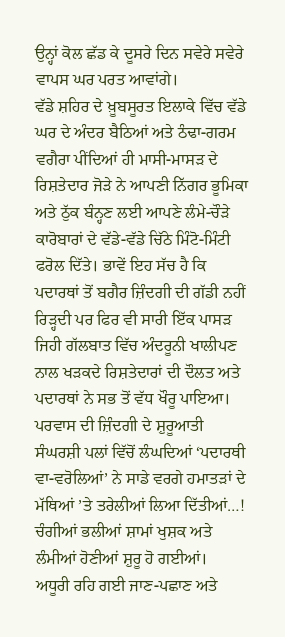ਉਨ੍ਹਾਂ ਕੋਲ ਛੱਡ ਕੇ ਦੂਸਰੇ ਦਿਨ ਸਵੇਰੇ ਸਵੇਰੇ ਵਾਪਸ ਘਰ ਪਰਤ ਆਵਾਂਗੇ।
ਵੱਡੇ ਸ਼ਹਿਰ ਦੇ ਖ਼ੂਬਸੂਰਤ ਇਲਾਕੇ ਵਿੱਚ ਵੱਡੇ ਘਰ ਦੇ ਅੰਦਰ ਬੈਠਿਆਂ ਅਤੇ ਠੰਢਾ-ਗਰਮ ਵਗੈਰਾ ਪੀਂਦਿਆਂ ਹੀ ਮਾਸੀ-ਮਾਸੜ ਦੇ ਰਿਸ਼ਤੇਦਾਰ ਜੋੜੇ ਨੇ ਆਪਣੀ ਨਿੱਗਰ ਭੂਮਿਕਾ ਅਤੇ ਠੁੱਕ ਬੰਨ੍ਹਣ ਲਈ ਆਪਣੇ ਲੰਮੇ-ਚੌੜੇ ਕਾਰੋਬਾਰਾਂ ਦੇ ਵੱਡੇ-ਵੱਡੇ ਚਿੱਠੇ ਮਿੰਟੋ-ਮਿੰਟੀ ਫਰੋਲ ਦਿੱਤੇ। ਭਾਵੇਂ ਇਹ ਸੱਚ ਹੈ ਕਿ ਪਦਾਰਥਾਂ ਤੋਂ ਬਗੈਰ ਜ਼ਿੰਦਗੀ ਦੀ ਗੱਡੀ ਨਹੀਂ ਰਿੜ੍ਹਦੀ ਪਰ ਫਿਰ ਵੀ ਸਾਰੀ ਇੱਕ ਪਾਸੜ ਜਿਹੀ ਗੱਲਬਾਤ ਵਿੱਚ ਅੰਦਰੂਨੀ ਖਾਲੀਪਣ ਨਾਲ ਖੜਕਦੇ ਰਿਸ਼ਤੇਦਾਰਾਂ ਦੀ ਦੌਲਤ ਅਤੇ ਪਦਾਰਥਾਂ ਨੇ ਸਭ ਤੋਂ ਵੱਧ ਖੌਰੂ ਪਾਇਆ। ਪਰਵਾਸ ਦੀ ਜ਼ਿੰਦਗੀ ਦੇ ਸ਼ੁਰੂਆਤੀ ਸੰਘਰਸ਼ੀ ਪਲਾਂ ਵਿੱਚੋਂ ਲੰਘਦਿਆਂ ‘ਪਦਾਰਥੀ ਵਾ-ਵਰੋਲਿਆਂ’ ਨੇ ਸਾਡੇ ਵਰਗੇ ਹਮਾਤੜਾਂ ਦੇ ਮੱਥਿਆਂ ’ਤੇ ਤਰੇਲੀਆਂ ਲਿਆ ਦਿੱਤੀਆਂ…! ਚੰਗੀਆਂ ਭਲੀਆਂ ਸ਼ਾਮਾਂ ਖੁਸ਼ਕ ਅਤੇ ਲੰਮੀਆਂ ਹੋਣੀਆਂ ਸ਼ੁਰੂ ਹੋ ਗਈਆਂ।
ਅਧੂਰੀ ਰਹਿ ਗਈ ਜਾਣ-ਪਛਾਣ ਅਤੇ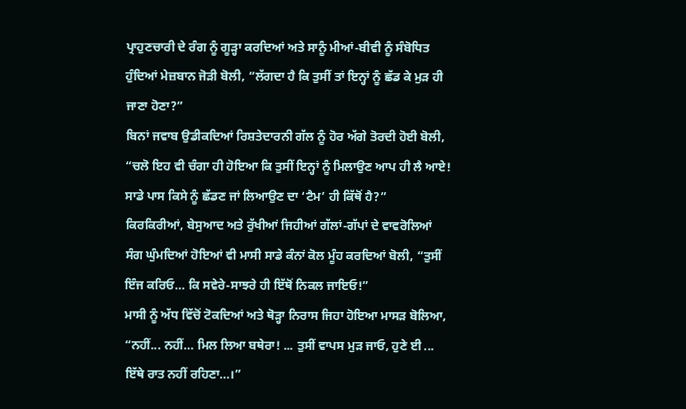ਪ੍ਰਾਹੁਣਚਾਰੀ ਦੇ ਰੰਗ ਨੂੰ ਗੂੜ੍ਹਾ ਕਰਦਿਆਂ ਅਤੇ ਸਾਨੂੰ ਮੀਆਂ-ਬੀਵੀ ਨੂੰ ਸੰਬੋਧਿਤ ਹੁੰਦਿਆਂ ਮੇਜ਼ਬਾਨ ਜੋੜੀ ਬੋਲੀ, “ਲੱਗਦਾ ਹੈ ਕਿ ਤੁਸੀਂ ਤਾਂ ਇਨ੍ਹਾਂ ਨੂੰ ਛੱਡ ਕੇ ਮੁੜ ਹੀ ਜਾਣਾ ਹੋਣਾ?”
ਬਿਨਾਂ ਜਵਾਬ ਉਡੀਕਦਿਆਂ ਰਿਸ਼ਤੇਦਾਰਨੀ ਗੱਲ ਨੂੰ ਹੋਰ ਅੱਗੇ ਤੋਰਦੀ ਹੋਈ ਬੋਲੀ, “ਚਲੋ ਇਹ ਵੀ ਚੰਗਾ ਹੀ ਹੋਇਆ ਕਿ ਤੁਸੀਂ ਇਨ੍ਹਾਂ ਨੂੰ ਮਿਲਾਉਣ ਆਪ ਹੀ ਲੈ ਆਏ! ਸਾਡੇ ਪਾਸ ਕਿਸੇ ਨੂੰ ਛੱਡਣ ਜਾਂ ਲਿਆਉਣ ਦਾ ‘ਟੈਮ’ ਹੀ ਕਿੱਥੋਂ ਹੈ?”
ਕਿਰਕਿਰੀਆਂ, ਬੇਸੁਆਦ ਅਤੇ ਰੁੱਖੀਆਂ ਜਿਹੀਆਂ ਗੱਲਾਂ-ਗੱਪਾਂ ਦੇ ਵਾਵਰੋਲਿਆਂ ਸੰਗ ਘੁੰਮਦਿਆਂ ਹੋਇਆਂ ਵੀ ਮਾਸੀ ਸਾਡੇ ਕੰਨਾਂ ਕੋਲ ਮੂੰਹ ਕਰਦਿਆਂ ਬੋਲੀ, “ਤੁਸੀਂ ਇੰਜ ਕਰਿਓ… ਕਿ ਸਵੇਰੇ-ਸਾਝਰੇ ਹੀ ਇੱਥੋਂ ਨਿਕਲ ਜਾਇਓ!”
ਮਾਸੀ ਨੂੰ ਅੱਧ ਵਿੱਚੋਂ ਟੋਕਦਿਆਂ ਅਤੇ ਥੋੜ੍ਹਾ ਨਿਰਾਸ ਜਿਹਾ ਹੋਇਆ ਮਾਸੜ ਬੋਲਿਆ, “ਨਹੀਂ... ਨਹੀਂ… ਮਿਲ ਲਿਆ ਬਥੇਰਾ! ... ਤੁਸੀਂ ਵਾਪਸ ਮੁੜ ਜਾਓ, ਹੁਣੇ ਈ ... ਇੱਥੇ ਰਾਤ ਨਹੀਂ ਰਹਿਣਾ…।”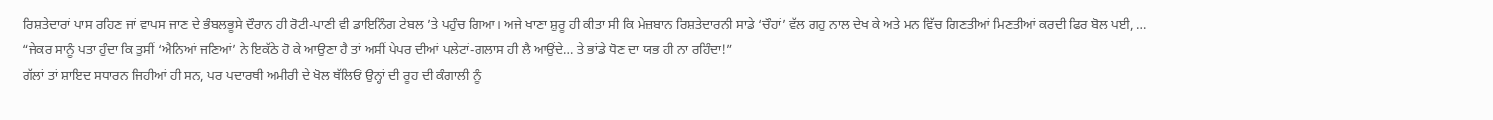ਰਿਸ਼ਤੇਦਾਰਾਂ ਪਾਸ ਰਹਿਣ ਜਾਂ ਵਾਪਸ ਜਾਣ ਦੇ ਭੰਬਲਭੂਸੇ ਦੌਰਾਨ ਹੀ ਰੋਟੀ-ਪਾਣੀ ਵੀ ਡਾਇਨਿੰਗ ਟੇਬਲ ’ਤੇ ਪਹੁੰਚ ਗਿਆ। ਅਜੇ ਖਾਣਾ ਸ਼ੁਰੂ ਹੀ ਕੀਤਾ ਸੀ ਕਿ ਮੇਜ਼ਬਾਨ ਰਿਸ਼ਤੇਦਾਰਨੀ ਸਾਡੇ ‘ਚੌਹਾਂ’ ਵੱਲ ਗਹੁ ਨਾਲ ਦੇਖ ਕੇ ਅਤੇ ਮਨ ਵਿੱਚ ਗਿਣਤੀਆਂ ਮਿਣਤੀਆਂ ਕਰਦੀ ਫਿਰ ਬੋਲ ਪਈ, …
“ਜੇਕਰ ਸਾਨੂੰ ਪਤਾ ਹੁੰਦਾ ਕਿ ਤੁਸੀਂ ‘ਐਨਿਆਂ ਜਣਿਆਂ’ ਨੇ ਇਕੱਠੇ ਹੋ ਕੇ ਆਉਣਾ ਹੈ ਤਾਂ ਅਸੀਂ ਪੇਪਰ ਦੀਆਂ ਪਲੇਟਾਂ-ਗਲਾਸ ਹੀ ਲੈ ਆਉਂਦੇ… ਤੇ ਭਾਂਡੇ ਧੋਣ ਦਾ ਯਭ ਹੀ ਨਾ ਰਹਿੰਦਾ!”
ਗੱਲਾਂ ਤਾਂ ਸ਼ਾਇਦ ਸਧਾਰਨ ਜਿਹੀਆਂ ਹੀ ਸਨ, ਪਰ ਪਦਾਰਥੀ ਅਮੀਰੀ ਦੇ ਖੋਲ ਥੱਲਿਓਂ ਉਨ੍ਹਾਂ ਦੀ ਰੂਹ ਦੀ ਕੰਗਾਲੀ ਨੂੰ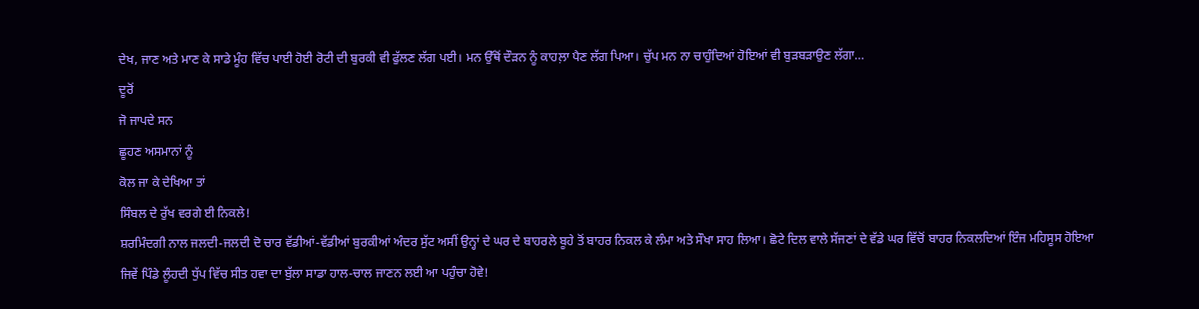ਦੇਖ, ਜਾਣ ਅਤੇ ਮਾਣ ਕੇ ਸਾਡੇ ਮੂੰਹ ਵਿੱਚ ਪਾਈ ਹੋਈ ਰੋਟੀ ਦੀ ਬੁਰਕੀ ਵੀ ਫੁੱਲਣ ਲੱਗ ਪਈ। ਮਨ ਉੱਥੋਂ ਦੌੜਨ ਨੂੰ ਕਾਹਲ਼ਾ ਪੈਣ ਲੱਗ ਪਿਆ। ਚੁੱਪ ਮਨ ਨਾ ਚਾਹੁੰਦਿਆਂ ਹੋਇਆਂ ਵੀ ਬੁੜਬੜਾਉਣ ਲੱਗਾ…
ਦੂਰੋਂ
ਜੋ ਜਾਪਦੇ ਸਨ
ਛੂਹਣ ਅਸਮਾਨਾਂ ਨੂੰ
ਕੋਲ ਜਾ ਕੇ ਦੇਖਿਆ ਤਾਂ
ਸਿੰਬਲ ਦੇ ਰੁੱਖ ਵਰਗੇ ਈ ਨਿਕਲੇ!
ਸ਼ਰਮਿੰਦਗੀ ਨਾਲ ਜਲਦੀ-ਜਲਦੀ ਦੋ ਚਾਰ ਵੱਡੀਆਂ-ਵੱਡੀਆਂ ਬੁਰਕੀਆਂ ਅੰਦਰ ਸੁੱਟ ਅਸੀਂ ਉਨ੍ਹਾਂ ਦੇ ਘਰ ਦੇ ਬਾਹਰਲੇ ਬੂਹੇ ਤੋਂ ਬਾਹਰ ਨਿਕਲ ਕੇ ਲੰਮਾ ਅਤੇ ਸੌਖਾ ਸਾਹ ਲਿਆ। ਛੋਟੇ ਦਿਲ ਵਾਲੇ ਸੱਜਣਾਂ ਦੇ ਵੱਡੇ ਘਰ ਵਿੱਚੋਂ ਬਾਹਰ ਨਿਕਲਦਿਆਂ ਇੰਜ ਮਹਿਸੂਸ ਹੋਇਆ ਜਿਵੇਂ ਪਿੰਡੇ ਲੂੰਹਦੀ ਧੁੱਪ ਵਿੱਚ ਸੀਤ ਹਵਾ ਦਾ ਬੁੱਲਾ ਸਾਡਾ ਹਾਲ-ਚਾਲ ਜਾਣਨ ਲਈ ਆ ਪਹੁੰਚਾ ਹੋਵੇ!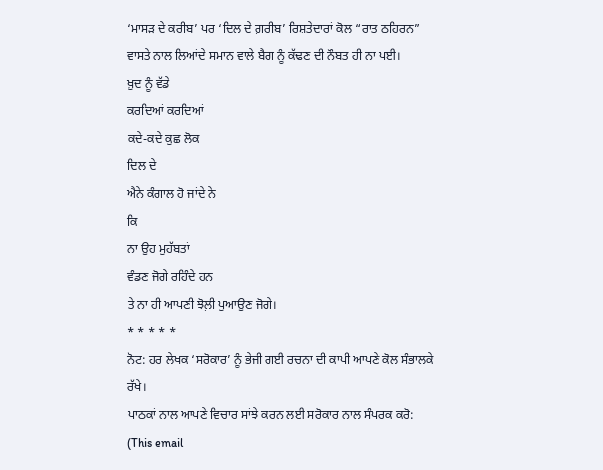‘ਮਾਸੜ ਦੇ ਕਰੀਬ’ ਪਰ ‘ਦਿਲ ਦੇ ਗ਼ਰੀਬ’ ਰਿਸ਼ਤੇਦਾਰਾਂ ਕੋਲ “ਰਾਤ ਠਹਿਰਨ” ਵਾਸਤੇ ਨਾਲ ਲਿਆਂਦੇ ਸਮਾਨ ਵਾਲੇ ਬੈਗ ਨੂੰ ਕੱਢਣ ਦੀ ਨੌਬਤ ਹੀ ਨਾ ਪਈ।
ਖ਼ੁਦ ਨੂੰ ਵੱਡੇ
ਕਰਦਿਆਂ ਕਰਦਿਆਂ
ਕਦੇ-ਕਦੇ ਕੁਛ ਲੋਕ
ਦਿਲ ਦੇ
ਐਨੇ ਕੰਗਾਲ ਹੋ ਜਾਂਦੇ ਨੇ
ਕਿ
ਨਾ ਉਹ ਮੁਹੱਬਤਾਂ
ਵੰਡਣ ਜੋਗੇ ਰਹਿੰਦੇ ਹਨ
ਤੇ ਨਾ ਹੀ ਆਪਣੀ ਝੋਲ਼ੀ ਪੁਆਉਣ ਜੋਗੇ।
* * * * *
ਨੋਟ: ਹਰ ਲੇਖਕ ‘ਸਰੋਕਾਰ’ ਨੂੰ ਭੇਜੀ ਗਈ ਰਚਨਾ ਦੀ ਕਾਪੀ ਆਪਣੇ ਕੋਲ ਸੰਭਾਲਕੇ ਰੱਖੇ।
ਪਾਠਕਾਂ ਨਾਲ ਆਪਣੇ ਵਿਚਾਰ ਸਾਂਝੇ ਕਰਨ ਲਈ ਸਰੋਕਾਰ ਨਾਲ ਸੰਪਰਕ ਕਰੋ: (This email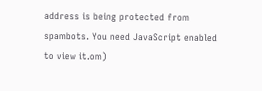address is being protected from spambots. You need JavaScript enabled to view it.om)